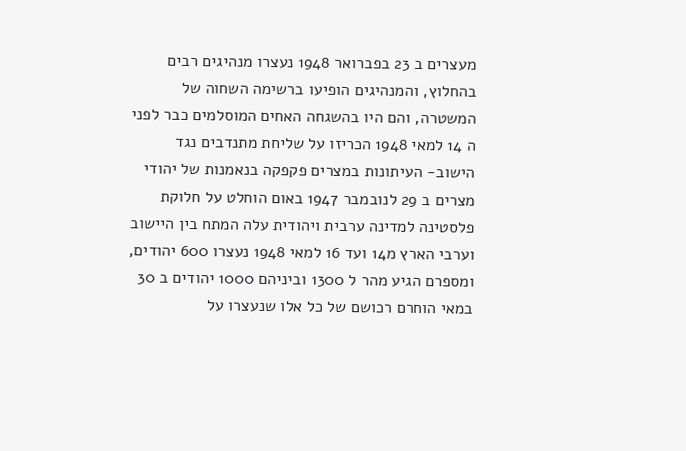מעצרים ב 23 בפברואר 1948 נעצרו מנהיגים רבים בהחלוץ, והמנהיגים הופיעו ברשימה השחוה של המשטרה, והם היו בהשגחה האחים המוסלמים כבר לפני ה 14 למאי 1948 הכריזו על שליחת מתנדבים נגד הישוב- העיתונות במצרים פקפקה בנאמנות של יהודי מצרים ב 29 לנובמבר 1947 באום הוחלט על חלוקת פלסטינה למדינה ערבית ויהודית עלה המתח בין היישוב וערבי הארץ מ14 ועד 16 למאי 1948 נעצרו 600 יהודים, ומספרם הגיע מהר ל 1300 וביניהם 1000 יהודים ב 30 במאי הוחרם רכושם של כל אלו שנעצרו על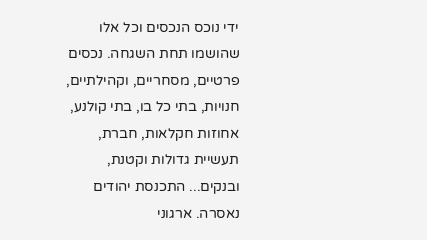ידי נוכס הנכסים וכל אלו שהושמו תחת השגחה. נכסים פרטיים, מסחריים, וקהילתיים, חנויות, בתי כל בו, בתי קולנע, אחוזות חקלאות, חברת, תעשיית גדולות וקטנת, ובנקים... התכנסת יהודים נאסרה. ארגוני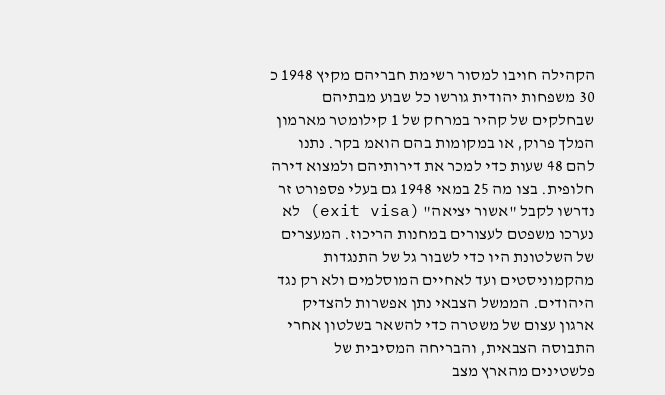הקהילה חויבו למסור רשימת חבריהם מקיץ 1948 כ 30 משפחות יהודית גורשו כל שבוע מבתיהם שבחלקים של קהיר במרחק של 1 קילומטר מארמון המלך פרוק, או במקומות בהם הואמ בקר. נתנו להם 48 שעות כדי למכר את דירותיהם ולמצוא דירה חלופית. בצו מה 25 במאי 1948 גם בעלי פספורט זר נדרשו לקבל "אשור יציאה" (exit visa) לא נערכו משפטם לעצורים במחנות הריכוז. המעצרים של השלטונת היו כדי לשבור גל של התנגדות מהקמוניסטים ועד לאחיים המוסלמים ולא רק נגד היהודים. הממשל הצבאי נתן אפשרות להצדיק ארגון עצום של משטרה כדי להשאר בשלטון אחרי התבוסה הצבאית, והבריחה המסיבית של פלשטינים מהארץ מצב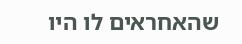שהאחראים לו היו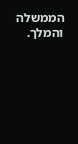הממשלה והמלך.